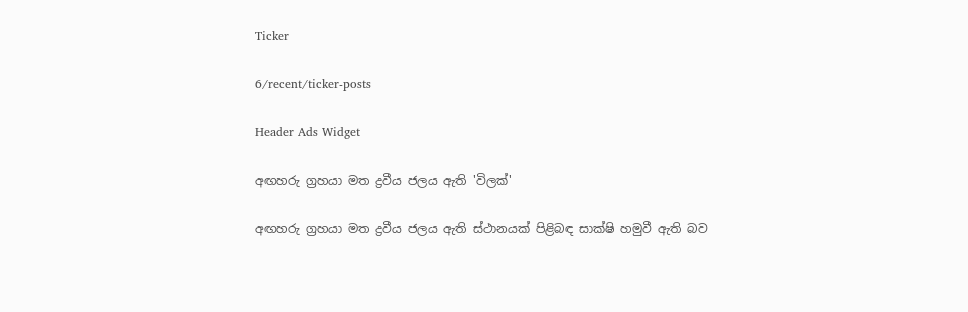Ticker

6/recent/ticker-posts

Header Ads Widget

අඟහරු ග්‍රහයා මත ද්‍රවීය ජලය ඇති 'විලක්'

අඟහරු ග්‍රහයා මත ද්‍රවීය ජලය ඇති ස්ථානයක් පිළිබඳ සාක්ෂි හමුවී ඇති බව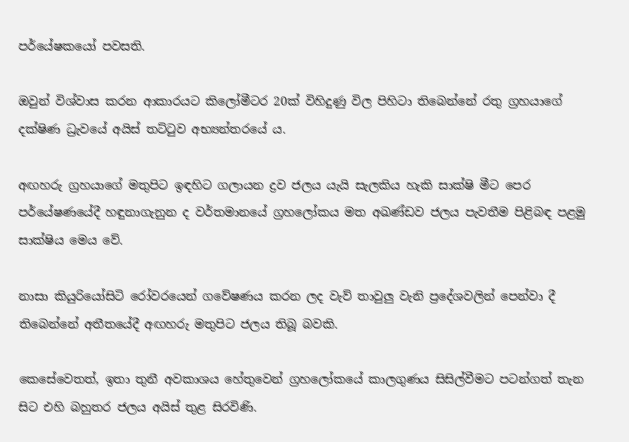පර්යේෂකයෝ පවසති.

ඔවුන් විශ්වාස කරන ආකාරයට කිලෝමීටර 20ක් විහිදුණු විල පිහිටා තිබෙන්නේ රතු ග්‍රහයාගේ දක්ෂිණ ධ්‍රැවයේ අයිස් තට්ටුව අභ්‍යන්තරයේ ය.

අඟහරු ග්‍රහයාගේ මතුපිට ඉඳහිට ගලායන ද්‍රව ජලය යැයි සැලකිය හැකි සාක්ෂි මීට පෙර පර්යේෂණයේදී හඳුනාගැනුන ද වර්තමානයේ ග්‍රහලෝකය මත අඛණ්ඩව ජලය පැවතීම පිළිබඳ පළමු සාක්ෂිය මෙය වේ.

නාසා කියුරියෝසිටි රෝවරයෙන් ගවේෂණය කරන ලද වැව් තාවුලු වැනි ප්‍රදේශවලින් පෙන්වා දී තිබෙන්නේ අතීතයේදී අඟහරු මතුපිට ජලය තිබූ බවකි.

කෙසේවෙතත්, ඉතා තුනී අවකාශය හේතුවෙන් ග්‍රහලෝකයේ කාලගුණය සිසිල්වීමට පටන්ගත් තැන සිට එහි බහුතර ජලය අයිස් තුළ සිරවිණි.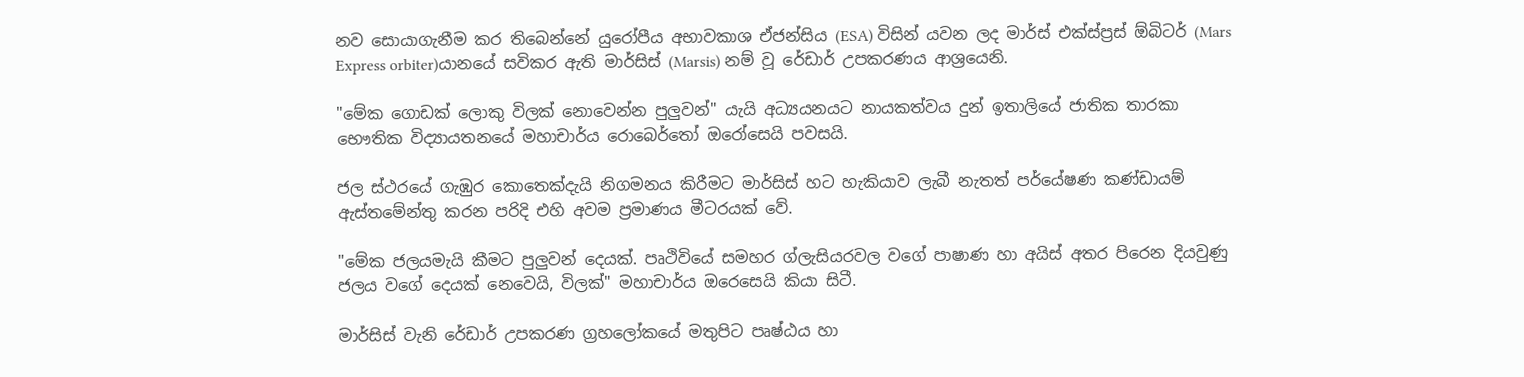නව සොයාගැනීම කර තිබෙන්නේ යුරෝපීය අභාවකාශ ඒජන්සිය (ESA) විසින් යවන ලද මාර්ස් එක්ස්ප්‍රස් ඕබිටර් (Mars Express orbiter)යානයේ සවිකර ඇති මාර්සිස් (Marsis) නම් වූ රේඩාර් උපකරණය ආශ්‍රයෙනි.

"මේක ගොඩක් ලොකු විලක් නොවෙන්න පුලුවන්" යැයි අධ්‍යයනයට නායකත්වය දුන් ඉතාලියේ ජාතික තාරකා භෞතික විද්‍යායතනයේ මහාචාර්ය රොබෙර්තෝ ඔරෝසෙයි පවසයි.

ජල ස්ථරයේ ගැඹුර කොතෙක්දැයි නිගමනය කිරීමට මාර්සිස් හට හැකියාව ලැබී නැතත් පර්යේෂණ කණ්ඩායම් ඇස්තමේන්තු කරන පරිදි එහි අවම ප්‍රමාණය මීටරයක් වේ.

"මේක ජලයමැයි කීමට පුලුවන් දෙයක්. පෘථිවියේ සමහර ග්ලැසියරවල වගේ පාෂාණ හා අයිස් අතර පිරෙන දියවුණු ජලය වගේ දෙයක් නෙවෙයි, විලක්" මහාචාර්ය ඔරෙසෙයි කියා සිටී.

මාර්සිස් වැනි රේඩාර් උපකරණ ග්‍රහලෝකයේ මතුපිට පෘෂ්ඨය හා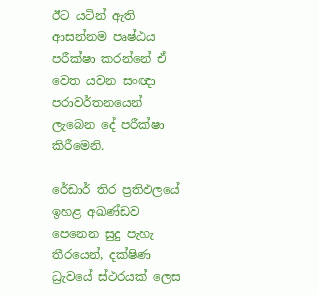ඊට යටින් ඇති ආසන්නම පෘෂ්ඨය පරීක්ෂා කරන්නේ ඒ වෙත යවන සංඥා පරාවර්තනයෙන් ලැබෙන දේ පරීක්ෂා කිරීමෙනි.

රේඩාර් තිර ප්‍රතිඵලයේ ඉහළ අඛණ්ඩව පෙනෙන සුදු පැහැ තීරයෙන්, දක්ෂිණ ධ්‍රැවයේ ස්ථරයක් ලෙස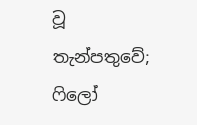වූ තැන්පතුවේ; ෆිලෝ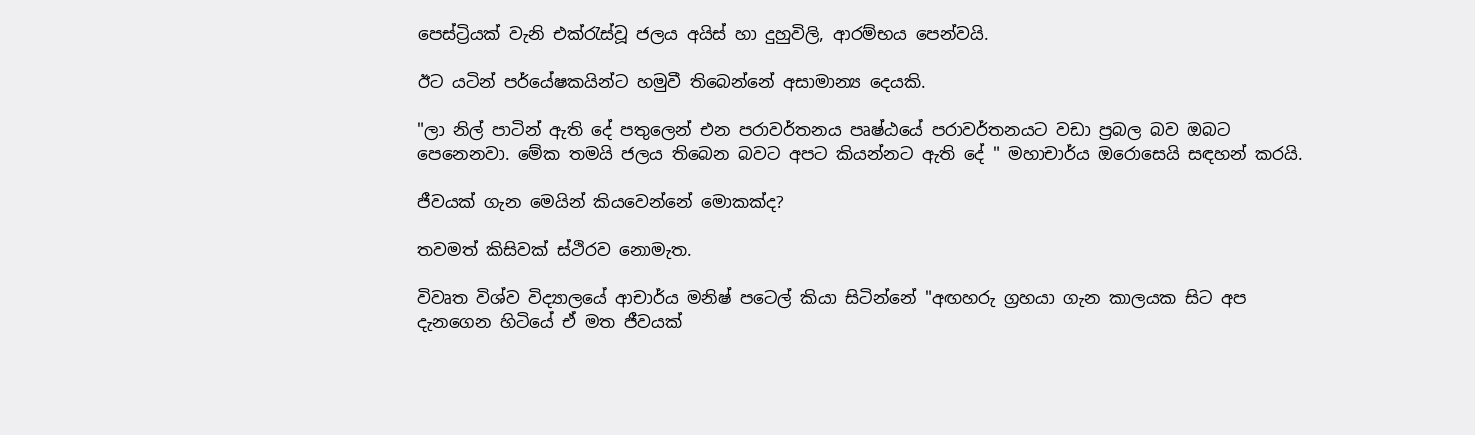පෙස්ට්‍රියක් වැනි එක්රැස්වූ ජලය අයිස් හා දුහුවිලි, ආරම්භය පෙන්වයි.

ඊට යටින් පර්යේෂකයින්ට හමුවී තිබෙන්නේ අසාමාන්‍ය දෙයකි.

"ලා නිල් පාටින් ඇති දේ පතුලෙන් එන පරාවර්තනය පෘෂ්ඨයේ පරාවර්තනයට වඩා ප්‍රබල බව ඔබට පෙනෙනවා. මේක තමයි ජලය තිබෙන බවට අපට කියන්නට ඇති දේ " මහාචාර්ය ඔරොසෙයි සඳහන් කරයි.

ජීවයක් ගැන මෙයින් කියවෙන්නේ මොකක්ද?

තවමත් කිසිවක් ස්ථිරව නොමැත.

විවෘත විශ්ව විද්‍යාලයේ ආචාර්ය මනිෂ් පටෙල් කියා සිටින්නේ "අඟහරු ග්‍රහයා ගැන කාලයක සිට අප දැනගෙන හිටියේ ඒ මත ජීවයක්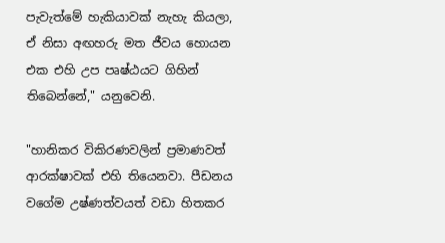පැවැත්මේ හැකියාවක් නැහැ කියලා, ඒ නිසා අඟහරු මත ජීවය හොයන එක එහි උප පෘෂ්ඨයට ගිහින් තිබෙන්නේ," යනුවෙනි.

"හානිකර විකිරණවලින් ප්‍රමාණවත් ආරක්ෂාවක් එහි තියෙනවා. පීඩනය වගේම උෂ්ණත්වයත් වඩා හිතකර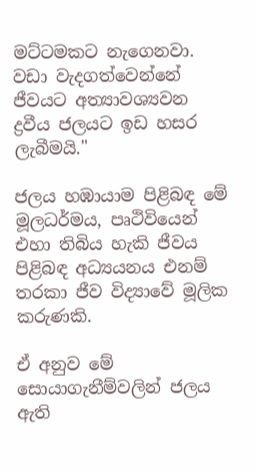මට්ටමකට නැගෙනවා. වඩා වැදගත්වෙන්නේ ජීවයට අත්‍යාවශ්‍යවන ද්‍රවීය ජලයට ඉඩ හසර ලැබීමයි."

ජලය හඹායාම පිළිබඳ මේ මූලධර්මය, පෘථිවියෙන් එහා තිබිය හැකි ජීවය පිළිබඳ අධ්‍යයනය එනම් තරකා ජීව විද්‍යාවේ මූලික කරුණකි.

ඒ අනුව මේ සොයාගැනීම්වලින් ජලය ඇති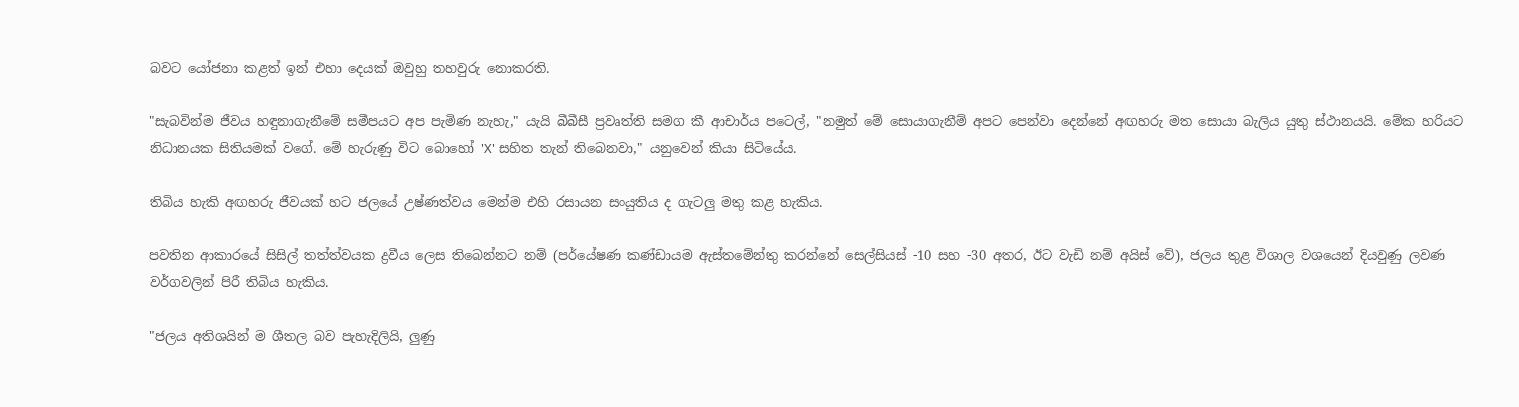බවට යෝජනා කළත් ඉන් එහා දෙයක් ඔවුහු තහවුරු නොකරති.

"සැබවින්ම ජීවය හඳුනාගැනීමේ සමීපයට අප පැමිණ නැහැ," යැයි බීබීසී ප්‍රවෘත්ති සමග කී ආචාර්ය පටෙල්, "නමුත් මේ සොයාගැනීම් අපට පෙන්වා දෙන්නේ අඟහරු මත සොයා බැලිය යුතු ස්ථානයයි. මේක හරියට නිධානයක සිතියමක් වගේ. මේ හැරුණු විට බොහෝ 'X' සහිත තැන් තිබෙනවා," යනුවෙන් කියා සිටියේය.

තිබිය හැකි අඟහරු ජීවයක් හට ජලයේ උෂ්ණත්වය මෙන්ම එහි රසායන සංයුතිය ද ගැටලු මතු කළ හැකිය.

පවතින ආකාරයේ සිසිල් තත්ත්වයක ද්‍රවීය ලෙස තිබෙන්නට නම් (පර්යේෂණ කණ්ඩායම ඇස්තමේන්තු කරන්නේ සෙල්සියස් -10 සහ -30 අතර, ඊට වැඩි නම් අයිස් වේ), ජලය තුළ විශාල වශයෙන් දියවුණු ලවණ වර්ගවලින් පිරී තිබිය හැකිය.

"ජලය අතිශයින් ම ශීතල බව පැහැදිලියි, ලුණු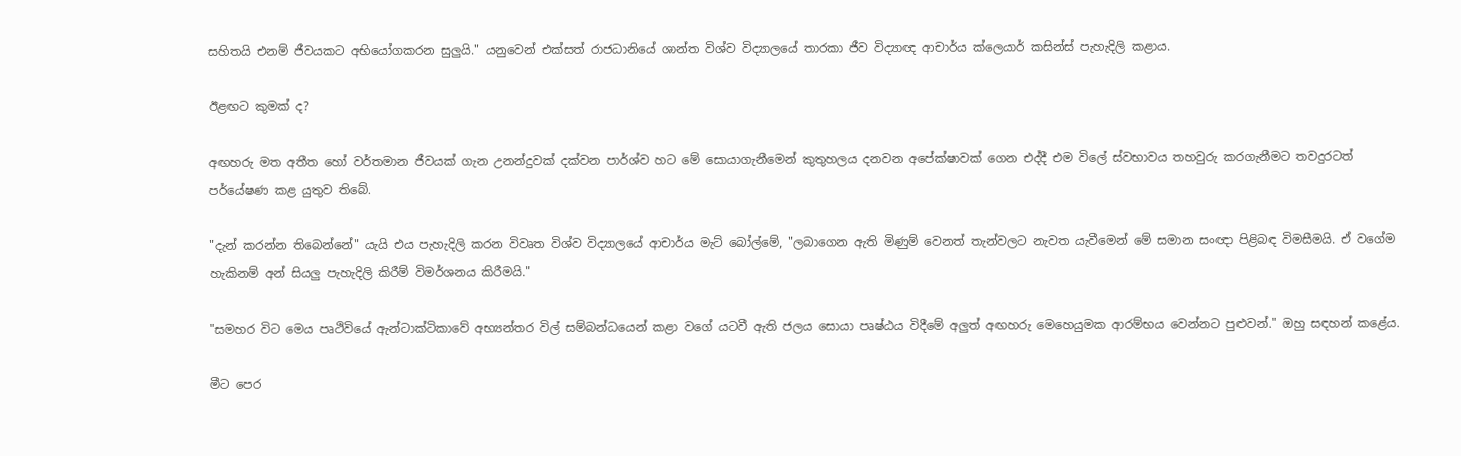සහිතයි එනම් ජීවයකට අභියෝගකරන සුලුයි." යනුවෙන් එක්සත් රාජධානියේ ශාන්ත විශ්ව විද්‍යාලයේ තාරකා ජීව විද්‍යාඥ ආචාර්ය ක්ලෙයාර් කසින්ස් පැහැදිලි කළාය.

ඊළඟට කුමක් ද?

අඟහරු මත අතීත හෝ වර්තමාන ජීවයක් ගැන උනන්දුවක් දක්වන පාර්ශ්ව හට මේ සොයාගැනීමෙන් කුතුහලය දනවන අපේක්ෂාවක් ගෙන එද්දී එම විලේ ස්වභාවය තහවුරු කරගැනීමට තවදුරටත් පර්යේෂණ කළ යුතුව තිබේ.

"දැන් කරන්න තිබෙන්නේ" යැයි එය පැහැදිලි කරන විවෘත විශ්ව විද්‍යාලයේ ආචාර්ය මැට් බෝල්මේ, "ලබාගෙන ඇති මිණුම් වෙනත් තැන්වලට නැවත යැවීමෙන් මේ සමාන සංඥා පිළිබඳ විමසීමයි. ඒ වගේම හැකිනම් අන් සියලු පැහැදිලි කිරීම් විමර්ශනය කිරීමයි."

"සමහර විට මෙය පෘථිවියේ ඇන්ටාක්ටිකාවේ අභ්‍යන්තර විල් සම්බන්ධයෙන් කළා වගේ යටවී ඇති ජලය සොයා පෘෂ්ඨය විදීමේ අලුත් අඟහරු මෙහෙයුමක ආරම්භය වෙන්නට පුළුවන්." ඔහු සඳහන් කළේය.

මීට පෙර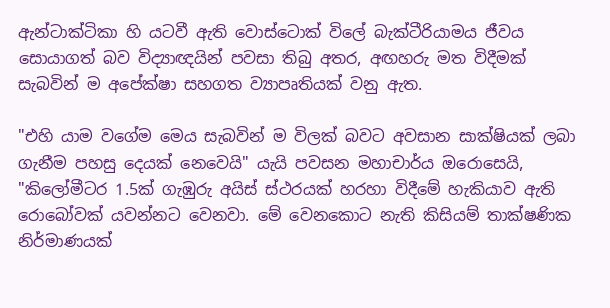ඇන්ටාක්ටිකා හි යටවී ඇති වොස්ටොක් විලේ බැක්ටීරියාමය ජීවය සොයාගත් බව විද්‍යාඥයින් පවසා තිබු අතර, අඟහරු මත විදීමක් සැබවින් ම අපේක්ෂා සහගත ව්‍යාපෘතියක් වනු ඇත.

"එහි යාම වගේම මෙය සැබවින් ම විලක් බවට අවසාන සාක්ෂියක් ලබා ගැනීම පහසු දෙයක් නෙවෙයි" යැයි පවසන මහාචාර්ය ඔරොසෙයි, "කිලෝමීටර 1.5ක් ගැඹුරු අයිස් ස්ථරයක් හරහා විදීමේ හැකියාව ඇති රොබෝවක් යවන්නට වෙනවා. මේ වෙනකොට නැති කිසියම් තාක්ෂණික නිර්මාණයක්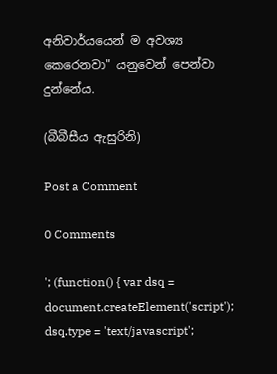අනිවාර්යයෙන් ම අවශ්‍ය කෙරෙනවා" යනුවෙන් පෙන්වා දුන්නේය.

(බීබීසීය ඇසුරිනි)

Post a Comment

0 Comments

'; (function() { var dsq = document.createElement('script'); dsq.type = 'text/javascript';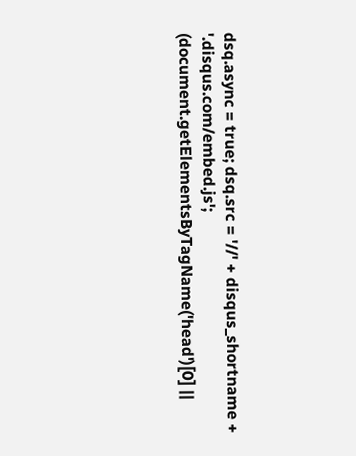dsq.async = true; dsq.src = '//' + disqus_shortname + '.disqus.com/embed.js'; (document.getElementsByTagName('head')[0] ||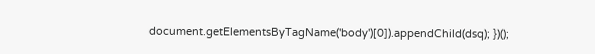document.getElementsByTagName('body')[0]).appendChild(dsq); })();